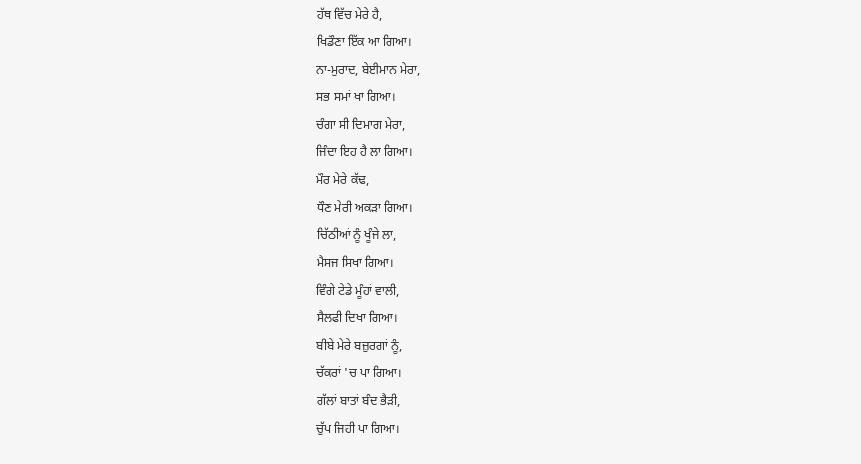ਹੱਥ ਵਿੱਚ ਮੇਰੇ ਹੈ,
ਖਿਡੌਣਾ ਇੱਕ ਆ ਗਿਆ।
ਨਾ-ਮੁਰਾਦ, ਬੇਈਮਾਨ ਮੇਰਾ,
ਸਭ ਸਮਾਂ ਖਾ ਗਿਆ।
ਚੰਗਾ ਸੀ ਦਿਮਾਗ ਮੇਰਾ,
ਜਿੰਦਾ ਇਹ ਹੈ ਲਾ ਗਿਆ।
ਮੌਰ ਮੇਰੇ ਕੱਢ,
ਧੌਣ ਮੇਰੀ ਅਕੜਾ ਗਿਆ।
ਚਿੱਠੀਆਂ ਨੂੰ ਖੂੰਜੇ ਲਾ,
ਮੈਸਜ ਸਿਖਾ ਗਿਆ।
ਵਿੰਗੇ ਟੇਡੇ ਮੂੰਹਾਂ ਵਾਲੀ,
ਸੈਲਫੀ ਦਿਖਾ ਗਿਆ।
ਬੀਬੇ ਮੇਰੇ ਬਜ਼ੁਰਗਾਂ ਨੂੰ,
ਚੱਕਰਾਂ 'ਚ ਪਾ ਗਿਆ।
ਗੱਲਾਂ ਬਾਤਾਂ ਬੰਦ ਭੈੜੀ,
ਚੁੱਪ ਜਿਹੀ ਪਾ ਗਿਆ।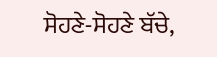ਸੋਹਣੇ-ਸੋਹਣੇ ਬੱਚੇ,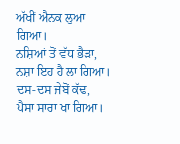ਅੱਖੀਂ ਐਨਕ ਲੁਆ ਗਿਆ।
ਨਸ਼ਿਆਂ ਤੋਂ ਵੱਧ ਭੈੜਾ,
ਨਸ਼ਾ ਇਹ ਹੈ ਲਾ ਗਿਆ।
ਦਸ-ਦਸ ਜੇਬੋਂ ਕੱਢ,
ਪੈਸਾ ਸਾਰਾ ਖਾ ਗਿਆ।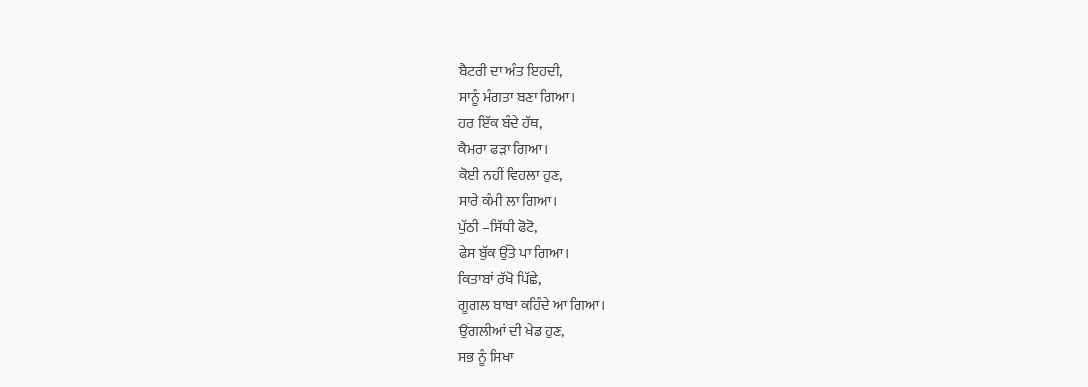ਬੈਟਰੀ ਦਾ ਅੰਤ ਇਹਦੀ,
ਸਾਨੂੰ ਮੰਗਤਾ ਬਣਾ ਗਿਆ।
ਹਰ ਇੱਕ ਬੰਦੇ ਹੱਥ,
ਕੈਮਰਾ ਫੜਾ ਗਿਆ।
ਕੋਈ ਨਹੀਂ ਵਿਹਲਾ ਹੁਣ,
ਸਾਰੇ ਕੰਮੀ ਲਾ ਗਿਆ।
ਪੁੱਠੀ –ਸਿੱਧੀ ਫੋਟੋ,
ਫੇਸ ਬੁੱਕ ਉੱਤੇ ਪਾ ਗਿਆ।
ਕਿਤਾਬਾਂ ਰੱਖੋ ਪਿੱਛੇ,
ਗੂਗਲ ਬਾਬਾ ਕਹਿੰਦੇ ਆ ਗਿਆ।
ਉਂਗਲੀਆਂ ਦੀ ਖੇਡ ਹੁਣ,
ਸਭ ਨੂੰ ਸਿਖਾ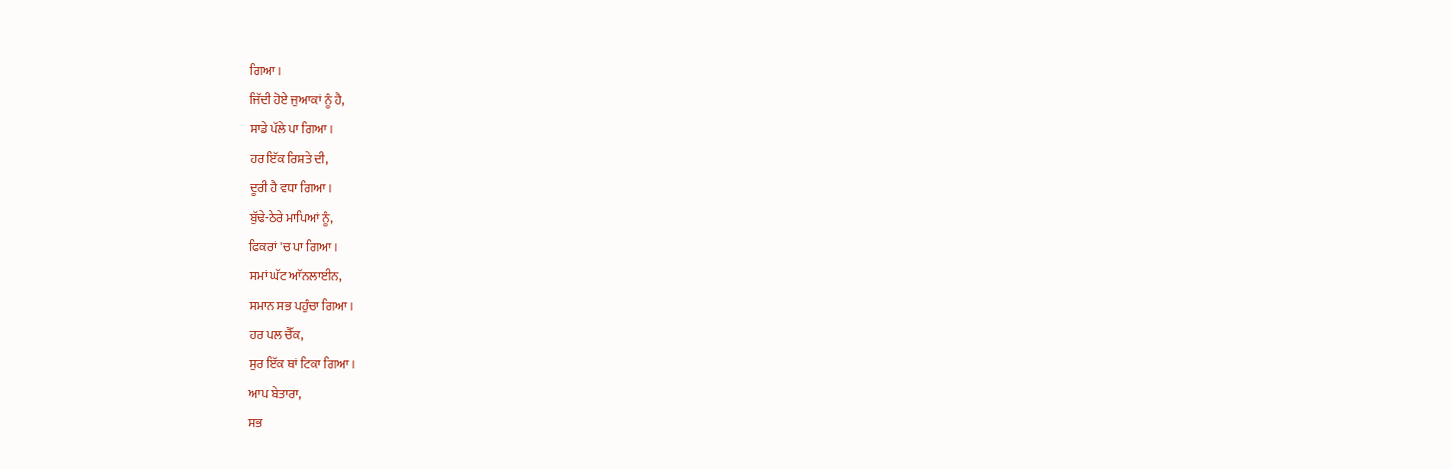ਗਿਆ।
ਜਿੱਦੀ ਹੋਏ ਜੁਆਕਾਂ ਨੂੰ ਹੈ,
ਸਾਡੇ ਪੱਲੇ ਪਾ ਗਿਆ।
ਹਰ ਇੱਕ ਰਿਸ਼ਤੇ ਦੀ,
ਦੂਰੀ ਹੈ ਵਧਾ ਗਿਆ।
ਬੁੱਢੇ-ਠੇਰੇ ਮਾਪਿਆਂ ਨੂੰ,
ਫਿਕਰਾਂ 'ਚ ਪਾ ਗਿਆ।
ਸਮਾਂ ਘੱਟ ਆੱਨਲਾਈਨ,
ਸਮਾਨ ਸਭ ਪਹੁੰਚਾ ਗਿਆ।
ਹਰ ਪਲ ਚੈੱਕ,
ਸੁਰ ਇੱਕ ਥਾਂ ਟਿਕਾ ਗਿਆ।
ਆਪ ਬੇਤਾਰਾ,
ਸਭ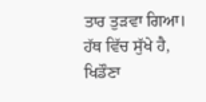ਤਾਰ ਤੁੜਵਾ ਗਿਆ।
ਹੱਥ ਵਿੱਚ ਸੁੱਖੇ ਹੈ,
ਖਿਡੌਣਾ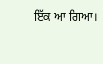ਇੱਕ ਆ ਗਿਆ।